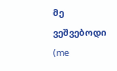მე ვეშვებოდი
(me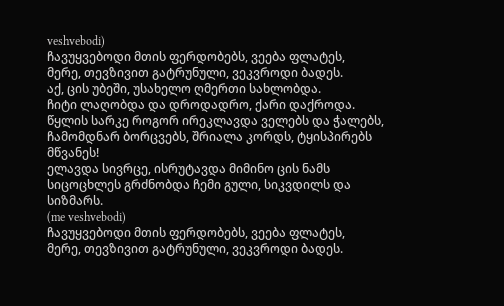veshvebodi)
ჩავუყვებოდი მთის ფერდობებს, ვეება ფლატეს,
მერე, თევზივით გატრუნული, ვეკვროდი ბადეს.
აქ, ცის უბეში, უსახელო ღმერთი სახლობდა.
ჩიტი ლაღობდა და დროდადრო, ქარი დაქროდა.
წყლის სარკე როგორ ირეკლავდა ველებს და ჭალებს,
ჩამომდნარ ბორცვებს, შრიალა კორდს, ტყისპირებს მწვანეს!
ელავდა სივრცე, ისრუტავდა მიმინო ცის ნამს
სიცოცხლეს გრძნობდა ჩემი გული, სიკვდილს და სიზმარს.
(me veshvebodi)
ჩავუყვებოდი მთის ფერდობებს, ვეება ფლატეს,
მერე, თევზივით გატრუნული, ვეკვროდი ბადეს.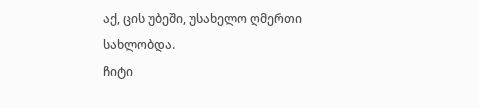აქ, ცის უბეში, უსახელო ღმერთი სახლობდა.
ჩიტი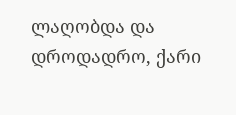ლაღობდა და დროდადრო, ქარი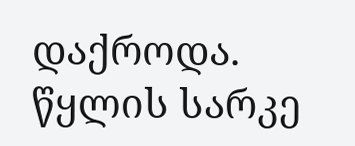დაქროდა.
წყლის სარკე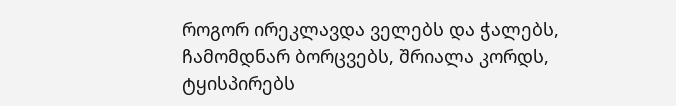როგორ ირეკლავდა ველებს და ჭალებს,
ჩამომდნარ ბორცვებს, შრიალა კორდს, ტყისპირებს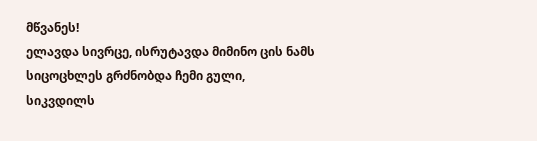მწვანეს!
ელავდა სივრცე, ისრუტავდა მიმინო ცის ნამს
სიცოცხლეს გრძნობდა ჩემი გული, სიკვდილს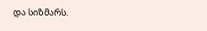და სიზმარს.